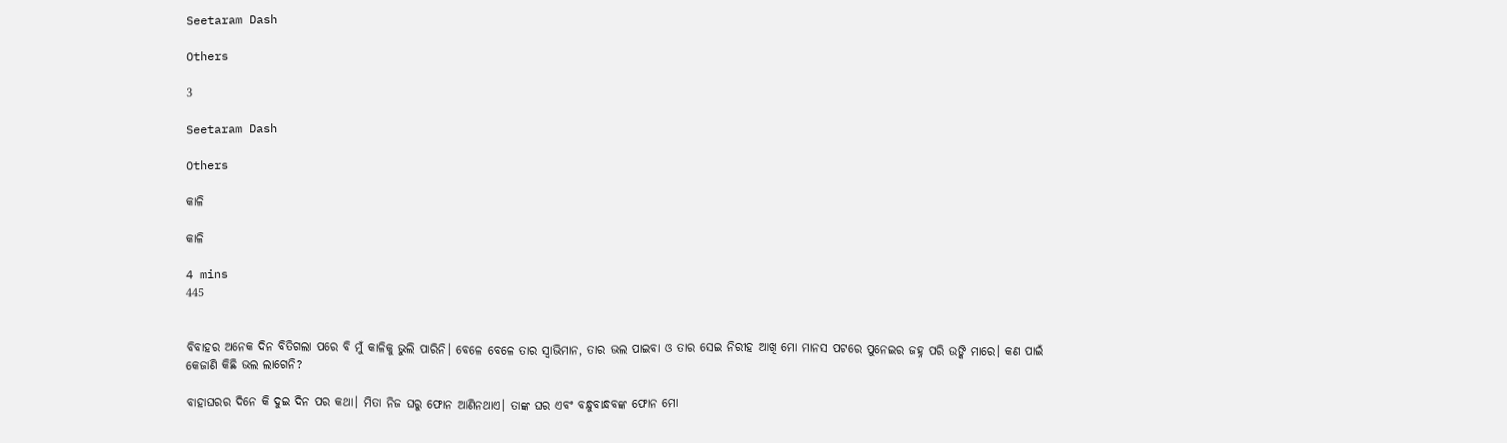Seetaram Dash

Others

3

Seetaram Dash

Others

କାଳି

କାଳି

4 mins
445


ବିବାହର ଅନେକ ଦିନ ବିତିଗଲା ପରେ ବି ମୁଁ କାଳିକୁ ଭୁଲି ପାରିନି। ବେଳେ ବେଳେ ତାର ସ୍ବାଭିମାନ, ତାର ଭଲ ପାଇବା ଓ ତାର ସେଇ ନିରୀହ ଆଖି ମୋ ମାନସ ପଟରେ ପୁନେଇର ଜହ୍ନ ପରି ଉଙ୍କି ମାରେ। କଣ ପାଇଁ କେଜାଣି କିଛି ଭଲ ଲାଗେନି?

ବାହାଘରର ଦିନେ କି ଦୁଇ ଦିନ ପର କଥା। ମିତା ନିଜ ଘରୁ ଫୋନ ଆଣିନଥାଏ। ତାଙ୍କ ଘର ଏବଂ ବନ୍ଧୁବାନ୍ଧବଙ୍କ ଫୋନ ମୋ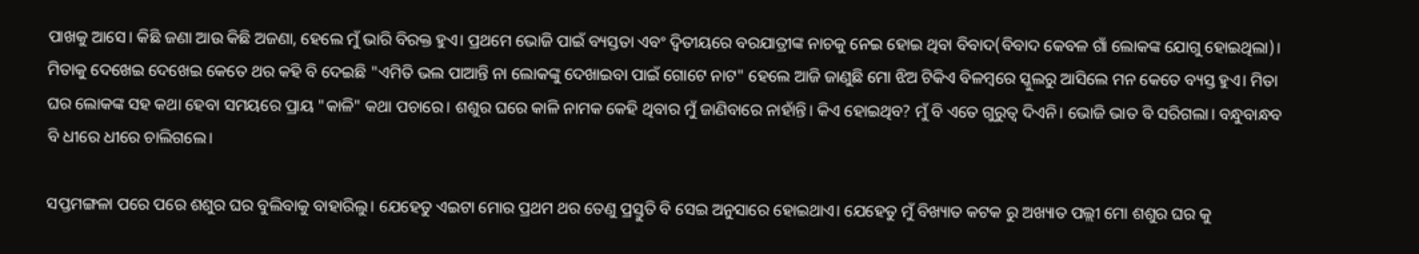ପାଖକୁ ଆସେ। କିଛି ଜଣା ଆଉ କିଛି ଅଜଣା, ହେଲେ ମୁଁ ଭାରି ବିରକ୍ତ ହୁଏ। ପ୍ରଥମେ ଭୋଜି ପାଇଁ ବ୍ୟସ୍ତତା ଏବଂ ଦ୍ଵିତୀୟରେ ବରଯାତ୍ରୀଙ୍କ ନାଚକୁ ନେଇ ହୋଇ ଥିବା ବିବାଦ(ବିବାଦ କେବଳ ଗାଁ ଲୋକଙ୍କ ଯୋଗୁ ହୋଇଥିଲା)। ମିତାକୁ ଦେଖେଇ ଦେଖେଇ କେତେ ଥର କହି ବି ଦେଇଛି "ଏମିତି ଭଲ ପାଆନ୍ତି ନା ଲୋକଙ୍କୁ ଦେଖାଇବା ପାଇଁ ଗୋଟେ ନାଟ" ହେଲେ ଆଜି ଜାଣୁଛି ମୋ ଝିଅ ଟିକିଏ ବିଳମ୍ବରେ ସ୍କୁଲରୁ ଆସିଲେ ମନ କେତେ ବ୍ୟସ୍ତ ହୁଏ। ମିତା ଘର ଲୋକଙ୍କ ସହ କଥା ହେବା ସମୟରେ ପ୍ରାୟ "କାଳି" କଥା ପଚାରେ। ଶଶୁର ଘରେ କାଳି ନାମକ କେହି ଥିବାର ମୁଁ ଜାଣିବାରେ ନାହାଁନ୍ତି। କିଏ ହୋଇଥିବ? ମୁଁ ବି ଏତେ ଗୁରୁତ୍ୱ ଦିଏନି। ଭୋଜି ଭାତ ବି ସରିଗଲା। ବନ୍ଧୁବାନ୍ଧବ ବି ଧୀରେ ଧୀରେ ଚାଲିଗଲେ।

ସପ୍ତମଙ୍ଗଳା ପରେ ପରେ ଶଶୁର ଘର ବୁଲିବାକୁ ବାହାରିଲୁ। ଯେହେତୁ ଏଇଟା ମୋର ପ୍ରଥମ ଥର ତେଣୁ ପ୍ରସ୍ତୁତି ବି ସେଇ ଅନୁସାରେ ହୋଇଥାଏ। ଯେହେତୁ ମୁଁ ବିଖ୍ୟାତ କଟକ ରୁ ଅଖ୍ୟାତ ପଲ୍ଲୀ ମୋ ଶଶୁର ଘର କୁ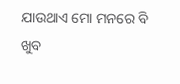ଯାଉଥାଏ ମୋ ମନରେ ବି ଖୁବ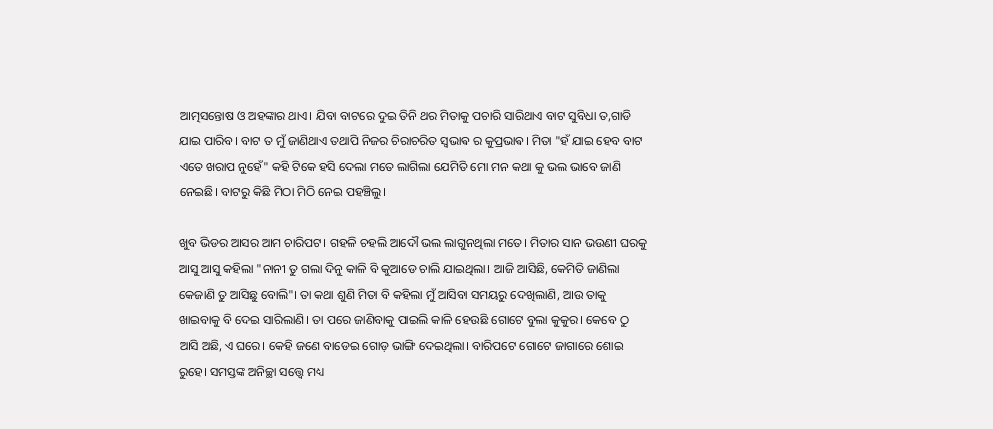ଆତ୍ମସନ୍ତୋଷ ଓ ଅହଙ୍କାର ଥାଏ। ଯିବା ବାଟରେ ଦୁଇ ତିନି ଥର ମିତାକୁ ପଚାରି ସାରିଥାଏ ବାଟ ସୁବିଧା ତ,ଗାଡି ଯାଇ ପାରିବ। ବାଟ ତ ମୁଁ ଜାଣିଥାଏ ତଥାପି ନିଜର ଚିରାଚରିତ ସ୍ଵଭାଵ ର କୁପ୍ରଭାଵ। ମିତା "ହଁ ଯାଇ ହେବ ବାଟ ଏତେ ଖରାପ ନୁହେଁ" କହି ଟିକେ ହସି ଦେଲା ମତେ ଲାଗିଲା ଯେମିତି ମୋ ମନ କଥା କୁ ଭଲ ଭାବେ ଜାଣି ନେଇଛି। ବାଟରୁ କିଛି ମିଠା ମିଠି ନେଇ ପହଞ୍ଚିଲୁ।

ଖୁବ ଭିଡର ଆସର ଆମ ଚାରିପଟ। ଗହଳି ଚହଲି ଆଦୌ ଭଲ ଲାଗୁନଥିଲା ମତେ। ମିତାର ସାନ ଭଉଣୀ ଘରକୁ ଆସୁ ଆସୁ କହିଲା "ନାନୀ ତୁ ଗଲା ଦିନୁ କାଳି ବି କୁଆଡେ ଚାଲି ଯାଇଥିଲା। ଆଜି ଆସିଛି, କେମିତି ଜାଣିଲା କେଜାଣି ତୁ ଆସିଛୁ ବୋଲି"। ତା କଥା ଶୁଣି ମିତା ବି କହିଲା ମୁଁ ଆସିବା ସମୟରୁ ଦେଖିଲାଣି, ଆଉ ତାକୁ ଖାଇବାକୁ ବି ଦେଇ ସାରିଲାଣି। ତା ପରେ ଜାଣିବାକୁ ପାଇଲି କାଳି ହେଉଛି ଗୋଟେ ବୁଲା କୁକୁର। କେବେ ଠୁ ଆସି ଅଛି, ଏ ଘରେ। କେହି ଜଣେ ବାଡେଇ ଗୋଡ଼ ଭାଙ୍ଗି ଦେଇଥିଲା। ବାରିପଟେ ଗୋଟେ ଜାଗାରେ ଶୋଇ ରୁହେ। ସମସ୍ତଙ୍କ ଅନିଚ୍ଛା ସତ୍ତ୍ୱେ ମଧ୍ୟ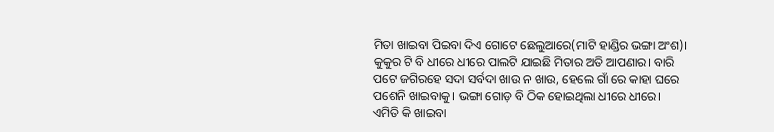ମିତା ଖାଇବା ପିଇବା ଦିଏ ଗୋଟେ ଛେଲୁଆରେ(ମାଟି ହାଣ୍ଡିର ଭଙ୍ଗା ଅଂଶ)। କୁକୁର ଟି ବି ଧୀରେ ଧୀରେ ପାଲଟି ଯାଇଛି ମିତାର ଅତି ଆପଣାର। ବାରି ପଟେ ଜଗିରହେ ସଦା ସର୍ବଦା ଖାଉ ନ ଖାଉ, ହେଲେ ଗାଁ ରେ କାହା ଘରେ ପଶେନି ଖାଇବାକୁ। ଭଙ୍ଗା ଗୋଡ଼ ବି ଠିକ ହୋଇଥିଲା ଧୀରେ ଧୀରେ। ଏମିତି କି ଖାଇବା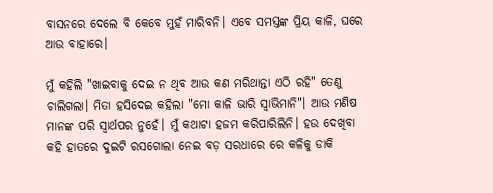ବାସନରେ ଦେଲେ ବି କେବେ ମୁହଁ ମାରିବନି। ଏବେ ସମସ୍ତଙ୍କ ପ୍ରିୟ କାଳି, ଘରେ ଆଉ ବାହାରେ।

ମୁଁ କହିଲି "ଖାଇବାକୁ ଦେଇ ନ ଥିବ ଆଉ କଣ ମରିଥାନ୍ତା ଏଠି ରହି" ତେଣୁ ଚାଲିଗଲା। ମିତା ହସିଦେଇ କହିଲା "ମୋ କାଳି ଭାରି ସ୍ୱାଭିମାନି"। ଆଉ ମଣିଷ ମାନଙ୍କ ପରି ସ୍ୱାର୍ଥପର ନୁହେଁ। ମୁଁ କଥାଟା ହଜମ କରିପାରିଲିନି। ହଉ ଦେଖିବା କହି ହାତରେ ଦୁଇଟି ରସଗୋଲା ନେଇ ବଡ଼ ସରଧାରେ ରେ କଳିକୁ ଡାକି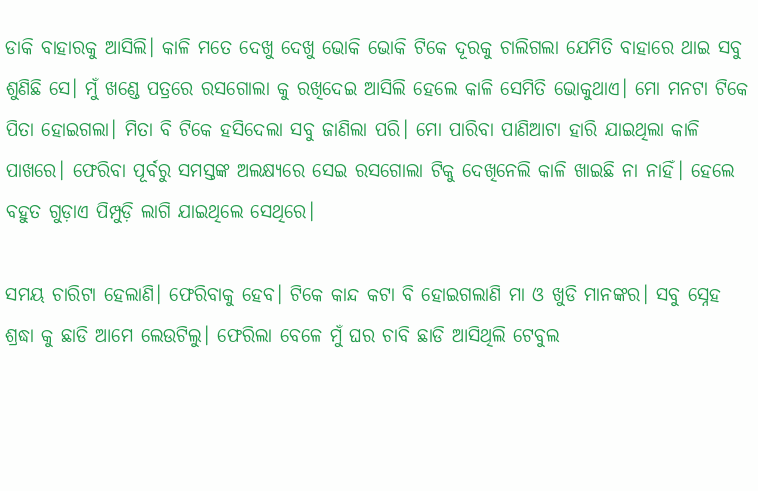ଡାକି ବାହାରକୁ ଆସିଲି। କାଳି ମତେ ଦେଖୁ ଦେଖୁ ଭୋକି ଭୋକି ଟିକେ ଦୂରକୁ ଚାଲିଗଲା ଯେମିତି ବାହାରେ ଥାଇ ସବୁ ଶୁଣିଛି ସେ। ମୁଁ ଖଣ୍ଡେ ପତ୍ରରେ ରସଗୋଲା କୁ ରଖିଦେଇ ଆସିଲି ହେଲେ କାଳି ସେମିତି ଭୋକୁଥାଏ। ମୋ ମନଟା ଟିକେ ପିତା ହୋଇଗଲା। ମିତା ବି ଟିକେ ହସିଦେଲା ସବୁ ଜାଣିଲା ପରି। ମୋ ପାରିବା ପାଣିଆଟା ହାରି ଯାଇଥିଲା କାଳି ପାଖରେ। ଫେରିବା ପୂର୍ବରୁ ସମସ୍ତଙ୍କ ଅଲକ୍ଷ୍ୟରେ ସେଇ ରସଗୋଲା ଟିକୁ ଦେଖିନେଲି କାଳି ଖାଇଛି ନା ନାହିଁ। ହେଲେ ବହୁତ ଗୁଡ଼ାଏ ପିମ୍ପୁଡ଼ି ଲାଗି ଯାଇଥିଲେ ସେଥିରେ।

ସମୟ ଚାରିଟା ହେଲାଣି। ଫେରିବାକୁ ହେବ। ଟିକେ କାନ୍ଦ କଟା ବି ହୋଇଗଲାଣି ମା ଓ ଖୁଡି ମାନଙ୍କର। ସବୁ ସ୍ନେହ ଶ୍ରଦ୍ଧା କୁ ଛାଡି ଆମେ ଲେଉଟିଲୁ। ଫେରିଲା ବେଳେ ମୁଁ ଘର ଚାବି ଛାଡି ଆସିଥିଲି ଟେବୁଲ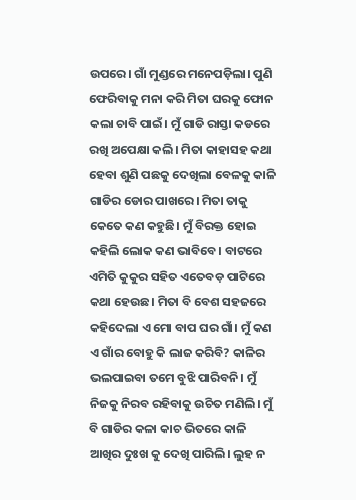ଉପରେ। ଗାଁ ମୁଣ୍ଡରେ ମନେପଡ଼ିଲା। ପୁଣି ଫେରିବାକୁ ମନା କରି ମିତା ଘରକୁ ଫୋନ କଲା ଚାବି ପାଇଁ। ମୁଁ ଗାଡି ରାସ୍ତା କଡରେ ରଖି ଅପେକ୍ଷା କଲି। ମିତା କାହାସହ କଥା ହେବା ଶୁଣି ପଛକୁ ଦେଖିଲା ବେଳକୁ କାଳି ଗାଡିର ଡୋର ପାଖରେ। ମିତା ତାକୁ କେତେ କଣ କହୁଛି। ମୁଁ ବିରକ୍ତ ହୋଇ କହିଲି ଲୋକ କଣ ଭାବିବେ। ବାଟରେ ଏମିତି କୁକୁର ସହିତ ଏତେବଡ଼ ପାଟିରେ କଥା ହେଉଛ। ମିତା ବି ବେଶ ସହଜରେ କହିଦେଲା ଏ ମୋ ବାପ ଘର ଗାଁ। ମୁଁ କଣ ଏ ଗାଁର ବୋହୁ କି ଲାଜ କରିବି? କାଳିର ଭଲପାଇବା ତମେ ବୁଝି ପାରିବନି। ମୁଁ ନିଜକୁ ନିରବ ରହିବାକୁ ଉଚିତ ମଣିଲି। ମୁଁ ବି ଗାଡିର କଳା କାଚ ଭିତରେ କାଳି ଆଖିର ଦୁଃଖ କୁ ଦେଖି ପାରିଲି। ଲୁହ ନ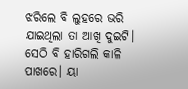ଝରିଲେ ବି ଲୁହରେ ଭରି ଯାଇଥିଲା ତା ଆଖି ଦୁଇଟି। ସେଠି ବି ହାରିଗଲି କାଳି ପାଖରେ। ୟା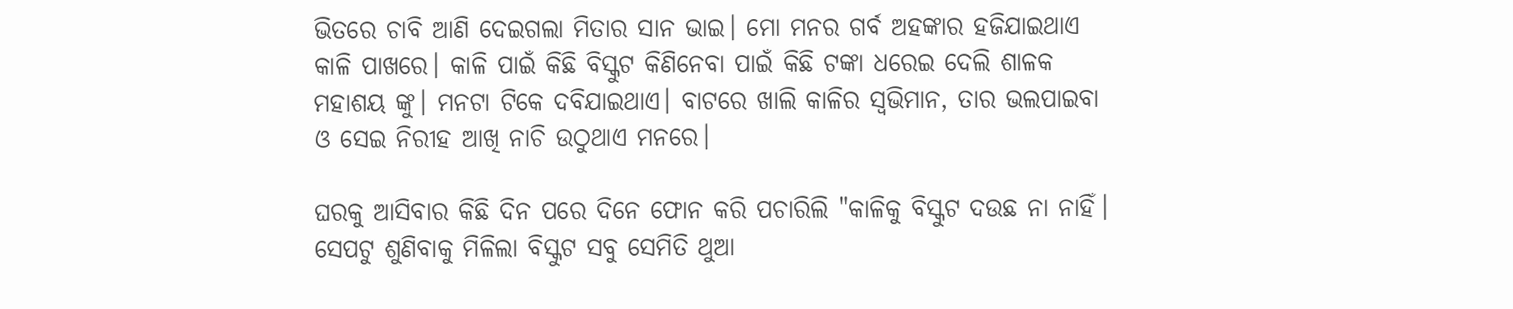ଭିତରେ ଚାବି ଆଣି ଦେଇଗଲା ମିତାର ସାନ ଭାଇ। ମୋ ମନର ଗର୍ବ ଅହଙ୍କାର ହଜିଯାଇଥାଏ କାଳି ପାଖରେ। କାଳି ପାଇଁ କିଛି ବିସ୍କୁଟ କିଣିନେବା ପାଇଁ କିଛି ଟଙ୍କା ଧରେଇ ଦେଲି ଶାଳକ ମହାଶୟ ଙ୍କୁ। ମନଟା ଟିକେ ଦବିଯାଇଥାଏ। ବାଟରେ ଖାଲି କାଳିର ସ୍ୱଭିମାନ, ତାର ଭଲପାଇବା ଓ ସେଇ ନିରୀହ ଆଖି ନାଚି ଉଠୁଥାଏ ମନରେ।

ଘରକୁ ଆସିବାର କିଛି ଦିନ ପରେ ଦିନେ ଫୋନ କରି ପଚାରିଲି "କାଳିକୁ ବିସ୍କୁଟ ଦଉଛ ନା ନାହିଁ। ସେପଟୁ ଶୁଣିବାକୁ ମିଳିଲା ବିସ୍କୁଟ ସବୁ ସେମିତି ଥୁଆ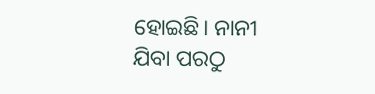ହୋଇଛି। ନାନୀ ଯିବା ପରଠୁ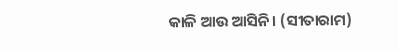କାଳି ଆଉ ଆସିନି। (ସୀତାରାମ)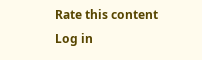Rate this content
Log in